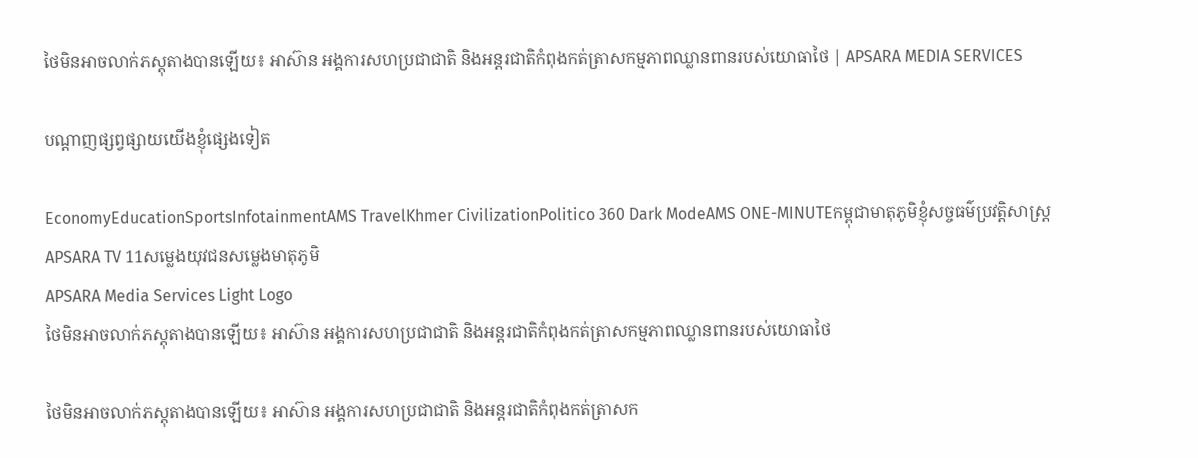ថៃមិនអាចលាក់ភស្តុតាងបានឡើយ៖ អាស៊ាន អង្គការសហប្រជាជាតិ និងអន្តរជាតិកំពុងកត់ត្រាសកម្មភាពឈ្លានពានរបស់យោធាថៃ | APSARA MEDIA SERVICES

បណ្ដាញផ្សព្វផ្សាយយើងខ្ញុំផ្សេងទៀត

EconomyEducationSportsInfotainmentAMS TravelKhmer CivilizationPolitico 360 Dark ModeAMS ONE-MINUTEកម្ពុជាមាតុភូមិខ្ញុំសច្ចធម៌ប្រវត្តិសាស្ត្រAPSARA TV 11សម្លេងយុវជនសម្លេងមាតុភូមិ
APSARA Media Services Light Logo
ថៃមិនអាចលាក់ភស្តុតាងបានឡើយ៖ អាស៊ាន អង្គការសហប្រជាជាតិ និងអន្តរជាតិកំពុងកត់ត្រាសកម្មភាពឈ្លានពានរបស់យោធាថៃ

ថៃមិនអាចលាក់ភស្តុតាងបានឡើយ៖ អាស៊ាន អង្គការសហប្រជាជាតិ និងអន្តរជាតិកំពុងកត់ត្រាសក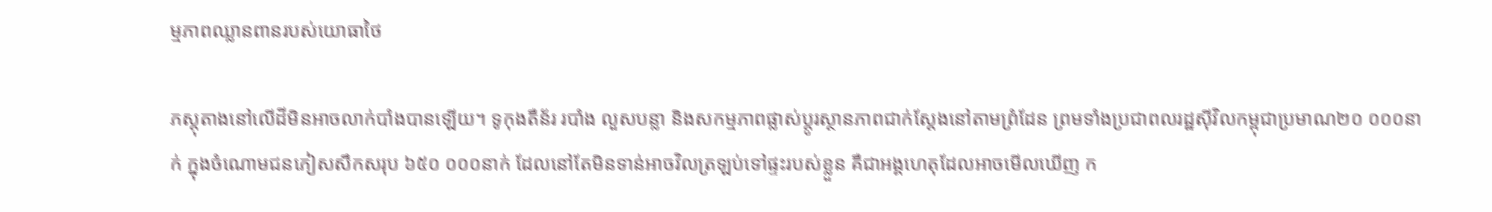ម្មភាពឈ្លានពានរបស់យោធាថៃ

ភស្តុតាងនៅលើដីមិនអាចលាក់បាំងបានឡើយ។ ទូកុងតឺន័រ របាំង លួសបន្លា និងសកម្មភាពផ្លាស់ប្តូរស្ថានភាពជាក់ស្តែងនៅតាមព្រំដែន ព្រមទាំងប្រជាពលរដ្ឋស៊ីវិលកម្ពុជាប្រមាណ២០ ០០០នាក់ ក្នុងចំណោមជនភៀសសឹកសរុប ៦៥០ ០០០នាក់ ដែលនៅតែមិនទាន់អាចវិលត្រឡប់ទៅផ្ទះរបស់ខ្លួន គឺជាអង្គហេតុដែលអាចមើលឃើញ ក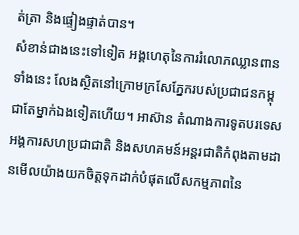ត់ត្រា និងផ្ទៀងផ្ទាត់បាន។
សំខាន់ជាងនេះទៅទៀត អង្គហេតុនៃការរំលោភឈ្លានពានទាំងនេះ លែងស្ថិតនៅក្រោមក្រសែភ្នែករបស់ប្រជាជនកម្ពុជាតែម្នាក់ឯងទៀតហើយ។ អាស៊ាន តំណាងការទូតបរទេស អង្គការសហប្រជាជាតិ និងសហគមន៍អន្តរជាតិកំពុងតាមដានមើលយ៉ាងយកចិត្តទុកដាក់បំផុតលើសកម្មភាពនៃ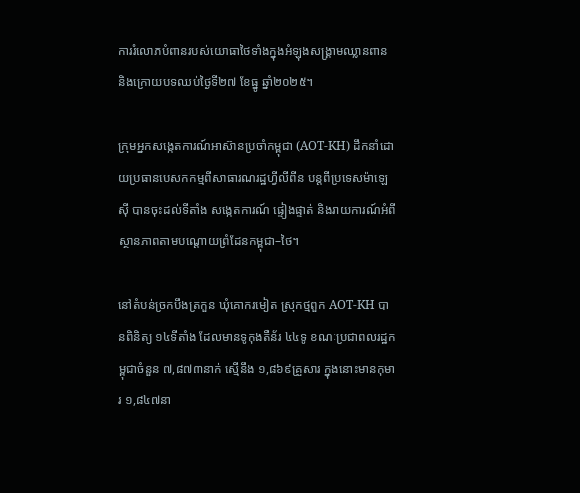ការរំលោភបំពានរបស់យោធាថៃទាំងក្នុងអំឡុងសង្គ្រាមឈ្លានពាន និងក្រោយបទឈប់ថ្ងៃទី២៧ ខែធ្នូ ឆ្នាំ២០២៥។

ក្រុមអ្នកសង្កេតការណ៍អាស៊ានប្រចាំកម្ពុជា (AOT-KH) ដឹកនាំដោយប្រធានបេសកកម្មពីសាធារណរដ្ឋហ្វីលីពីន បន្តពីប្រទេសម៉ាឡេស៊ី បានចុះដល់ទីតាំង សង្កេតការណ៍ ផ្ទៀងផ្ទាត់ និងរាយការណ៍អំពីស្ថានភាពតាមបណ្តោយព្រំដែនកម្ពុជា–ថៃ។

នៅតំបន់ច្រកបឹងត្រកួន ឃុំគោករមៀត ស្រុកថ្មពួក AOT-KH បានពិនិត្យ ១៤ទីតាំង ដែលមានទូកុងតឺន័រ ៤៤ទូ ខណៈប្រជាពលរដ្ឋកម្ពុជាចំនួន ៧,៨៧៣នាក់ ស្មើនឹង ១,៨៦៩គ្រួសារ ក្នុងនោះមានកុមារ ១,៨៤៧នា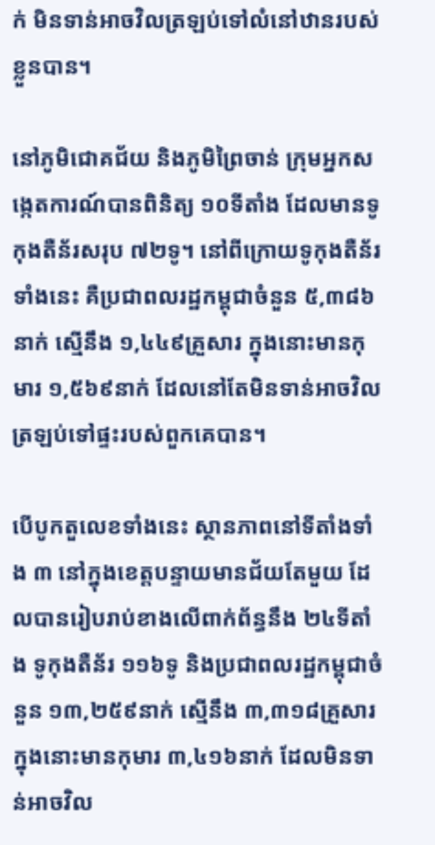ក់ មិនទាន់អាចវិលត្រឡប់ទៅលំនៅឋានរបស់ខ្លួនបាន។

នៅភូមិជោគជ័យ និងភូមិព្រៃចាន់ ក្រុមអ្នកសង្កេតការណ៍បានពិនិត្យ ១០ទីតាំង ដែលមានទូកុងតឺន័រសរុប ៧២ទូ។ នៅពីក្រោយទូកុងតឺន័រទាំងនេះ គឺប្រជាពលរដ្ឋកម្ពុជាចំនួន ៥,៣៨៦នាក់ ស្មើនឹង ១,៤៤៩គ្រួសារ ក្នុងនោះមានកុមារ ១,៥៦៩នាក់ ដែលនៅតែមិនទាន់អាចវិលត្រឡប់ទៅផ្ទះរបស់ពួកគេបាន។

បើបូកតួលេខទាំងនេះ ស្ថានភាពនៅទីតាំងទាំង ៣ នៅក្នុងខេត្តបន្ទាយមានជ័យតែមួយ ដែលបានរៀបរាប់ខាងលើពាក់ព័ន្ធនឹង ២៤ទីតាំង ទូកុងតឺន័រ ១១៦ទូ និងប្រជាពលរដ្ឋកម្ពុជាចំនួន ១៣,២៥៩នាក់ ស្មើនឹង ៣,៣១៨គ្រួសារ ក្នុងនោះមានកុមារ ៣,៤១៦នាក់ ដែលមិនទាន់អាចវិល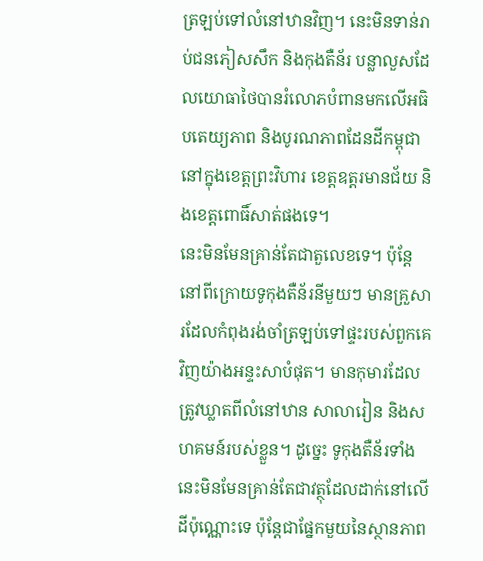ត្រឡប់ទៅលំនៅឋានវិញ។ នេះមិនទាន់រាប់ជនភៀសសឹក និងកុងតឺន័រ បន្លាលួសដែលយោធាថៃបានរំលោភបំពានមកលើអធិបតេយ្យភាព និងបូរណភាពដែនដីកម្ពុជានៅក្នុងខេត្តព្រះវិហារ ខេត្តឧត្តរមានជ័យ និងខេត្តពោធិ៍សាត់ផងទេ។
នេះមិនមែនគ្រាន់តែជាតួលេខទេ។ ប៉ុន្តែនៅពីក្រោយទូកុងតឺន័រនីមួយៗ មានគ្រួសារដែលកំពុងរង់ចាំត្រឡប់ទៅផ្ទះរបស់ពួកគេវិញយ៉ាងអន្ទះសាបំផុត។ មានកុមារដែលត្រូវឃ្លាតពីលំនៅឋាន សាលារៀន និងសហគមន៍របស់ខ្លួន។ ដូច្នេះ ទូកុងតឺន័រទាំងនេះមិនមែនគ្រាន់តែជាវត្ថុដែលដាក់នៅលើដីប៉ុណ្ណោះទេ ប៉ុន្តែជាផ្នែកមួយនៃស្ថានភាព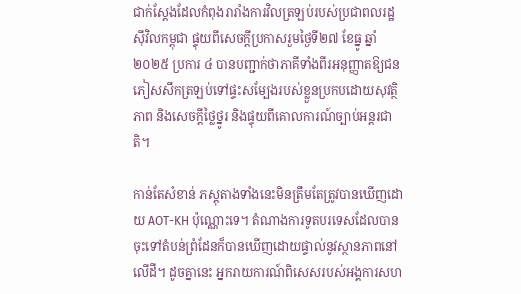ជាក់ស្តែងដែលកំពុងរារាំងការវិលត្រឡប់របស់ប្រជាពលរដ្ឋស៊ីវិលកម្ពុជា ផ្ទុយពីសេចក្តីប្រកាសរួមថ្ងៃទី២៧ ខែធ្នូ ឆ្នាំ២០២៥ ប្រការ ៤ បានបញ្ជាក់ថាភាគីទាំងពីរអនុញ្ញាតឱ្យជនភៀសសឹកត្រឡប់ទៅផ្ទះសម្បែងរបស់ខ្លួនប្រកបដោយសុវត្ថិភាព និងសេចក្តីថ្លៃថ្នូរ និងផ្ទុយពីគោលការណ៍ច្បាប់អន្តរជាតិ។

កាន់តែសំខាន់ ភស្តុតាងទាំងនេះមិនត្រឹមតែត្រូវបានឃើញដោយ AOT-KH ប៉ុណ្ណោះទេ។ តំណាងការទូតបរទេសដែលបានចុះទៅតំបន់ព្រំដែនក៏បានឃើញដោយផ្ទាល់នូវស្ថានភាពនៅលើដី។ ដូចគ្នានេះ អ្នករាយការណ៍ពិសេសរបស់អង្គការសហ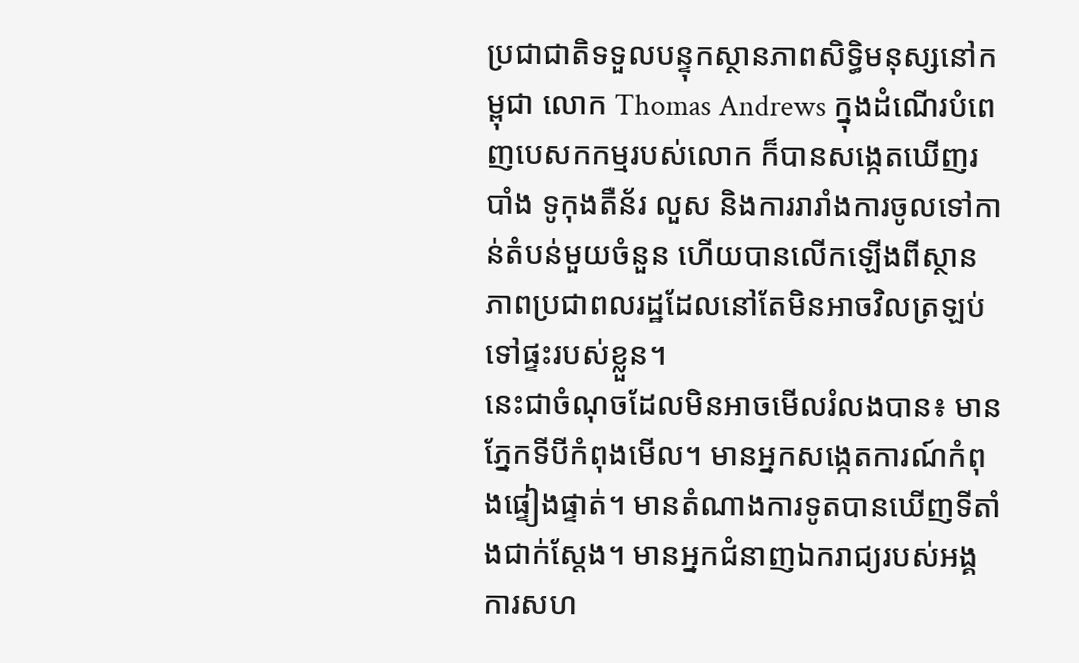ប្រជាជាតិទទួលបន្ទុកស្ថានភាពសិទ្ធិមនុស្សនៅកម្ពុជា លោក Thomas Andrews ក្នុងដំណើរបំពេញបេសកកម្មរបស់លោក ក៏បានសង្កេតឃើញរបាំង ទូកុងតឺន័រ លួស និងការរារាំងការចូលទៅកាន់តំបន់មួយចំនួន ហើយបានលើកឡើងពីស្ថានភាពប្រជាពលរដ្ឋដែលនៅតែមិនអាចវិលត្រឡប់ទៅផ្ទះរបស់ខ្លួន។
នេះជាចំណុចដែលមិនអាចមើលរំលងបាន៖ មានភ្នែកទីបីកំពុងមើល។ មានអ្នកសង្កេតការណ៍កំពុងផ្ទៀងផ្ទាត់។ មានតំណាងការទូតបានឃើញទីតាំងជាក់ស្តែង។ មានអ្នកជំនាញឯករាជ្យរបស់អង្គការសហ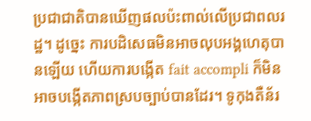ប្រជាជាតិបានឃើញផលប៉ះពាល់លើប្រជាពលរដ្ឋ។ ដូច្នេះ ការបដិសេធមិនអាចលុបអង្គហេតុបានឡើយ ហើយការបង្កើត fait accompli ក៏មិនអាចបង្កើតភាពស្របច្បាប់បានដែរ។ ទូកុងតឺន័រ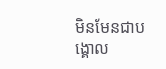មិនមែនជាបង្គោល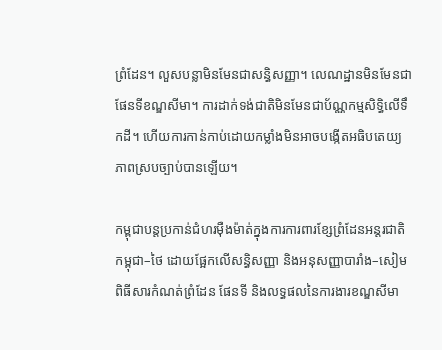ព្រំដែន។ លួសបន្លាមិនមែនជាសន្ធិសញ្ញា។ លេណដ្ឋានមិនមែនជាផែនទីខណ្ឌសីមា។ ការដាក់ទង់ជាតិមិនមែនជាប័ណ្ណកម្មសិទ្ធិលើទឹកដី។ ហើយការកាន់កាប់ដោយកម្លាំងមិនអាចបង្កើតអធិបតេយ្យភាពស្របច្បាប់បានឡើយ។

កម្ពុជាបន្តប្រកាន់ជំហរម៉ឺងម៉ាត់ក្នុងការការពារខ្សែព្រំដែនអន្តរជាតិកម្ពុជា–ថៃ ដោយផ្អែកលើសន្ធិសញ្ញា និងអនុសញ្ញាបារាំង–សៀម ពិធីសារកំណត់ព្រំដែន ផែនទី និងលទ្ធផលនៃការងារខណ្ឌសីមា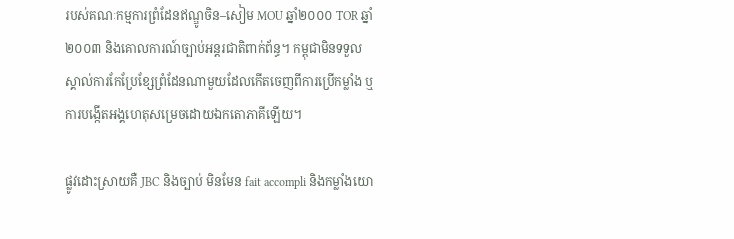របស់គណៈកម្មការព្រំដែនឥណ្ឌូចិន–សៀម MOU ឆ្នាំ២០០០ TOR ឆ្នាំ២០០៣ និងគោលការណ៍ច្បាប់អន្តរជាតិពាក់ព័ន្ធ។ កម្ពុជាមិនទទួលស្គាល់ការកែប្រែខ្សែព្រំដែនណាមួយដែលកើតចេញពីការប្រើកម្លាំង ឬការបង្កើតអង្គហេតុសម្រេចដោយឯកតោភាគីឡើយ។

ផ្លូវដោះស្រាយគឺ JBC និងច្បាប់ មិនមែន fait accompli និងកម្លាំងយោ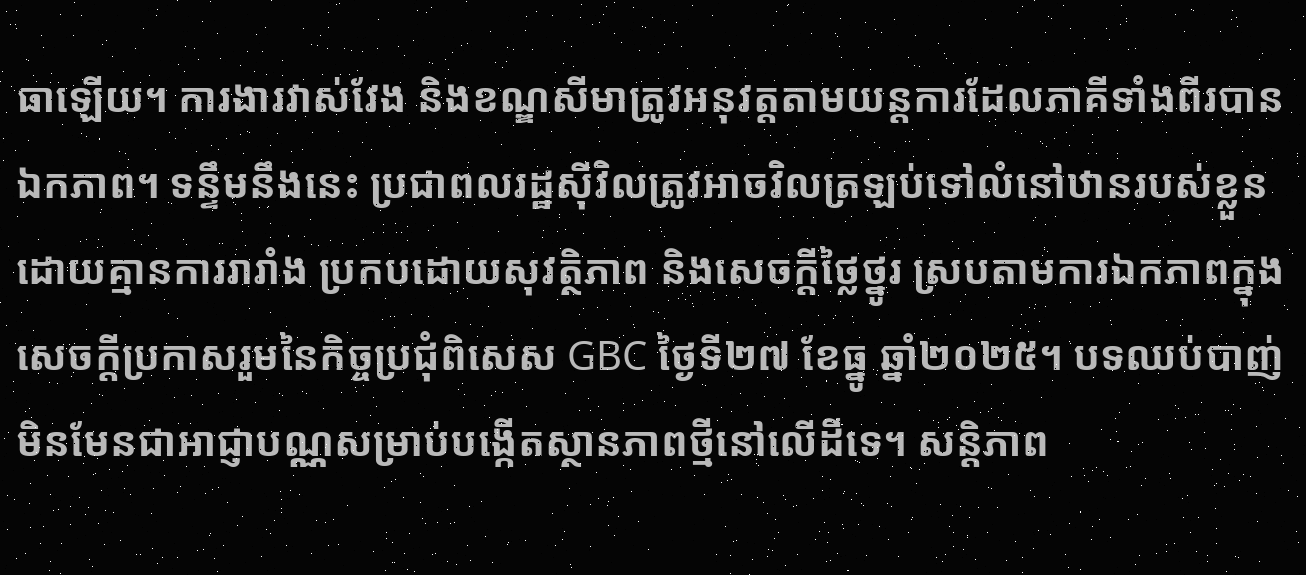ធាឡើយ។ ការងារវាស់វែង និងខណ្ឌសីមាត្រូវអនុវត្តតាមយន្តការដែលភាគីទាំងពីរបានឯកភាព។ ទន្ទឹមនឹងនេះ ប្រជាពលរដ្ឋស៊ីវិលត្រូវអាចវិលត្រឡប់ទៅលំនៅឋានរបស់ខ្លួនដោយគ្មានការរារាំង ប្រកបដោយសុវត្ថិភាព និងសេចក្តីថ្លៃថ្នូរ ស្របតាមការឯកភាពក្នុងសេចក្តីប្រកាសរួមនៃកិច្ចប្រជុំពិសេស GBC ថ្ងៃទី២៧ ខែធ្នូ ឆ្នាំ២០២៥។ បទឈប់បាញ់មិនមែនជាអាជ្ញាបណ្ណសម្រាប់បង្កើតស្ថានភាពថ្មីនៅលើដីទេ។ សន្តិភាព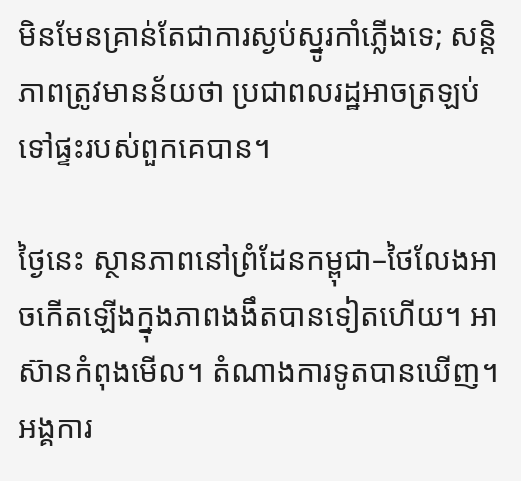មិនមែនគ្រាន់តែជាការស្ងប់ស្នូរកាំភ្លើងទេ; សន្តិភាពត្រូវមានន័យថា ប្រជាពលរដ្ឋអាចត្រឡប់ទៅផ្ទះរបស់ពួកគេបាន។

ថ្ងៃនេះ ស្ថានភាពនៅព្រំដែនកម្ពុជា–ថៃលែងអាចកើតឡើងក្នុងភាពងងឹតបានទៀតហើយ។ អាស៊ានកំពុងមើល។ តំណាងការទូតបានឃើញ។ អង្គការ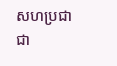សហប្រជាជា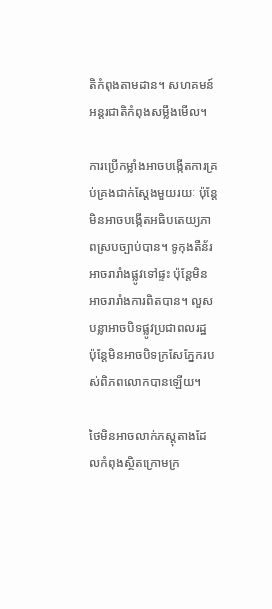តិកំពុងតាមដាន។ សហគមន៍អន្តរជាតិកំពុងសម្លឹងមើល។

ការប្រើកម្លាំងអាចបង្កើតការគ្រប់គ្រងជាក់ស្តែងមួយរយៈ ប៉ុន្តែមិនអាចបង្កើតអធិបតេយ្យភាពស្របច្បាប់បាន។ ទូកុងតឺន័រអាចរារាំងផ្លូវទៅផ្ទះ ប៉ុន្តែមិនអាចរារាំងការពិតបាន។ លួសបន្លាអាចបិទផ្លូវប្រជាពលរដ្ឋ ប៉ុន្តែមិនអាចបិទក្រសែភ្នែករបស់ពិភពលោកបានឡើយ។

ថៃមិនអាចលាក់ភស្តុតាងដែលកំពុងស្ថិតក្រោមក្រ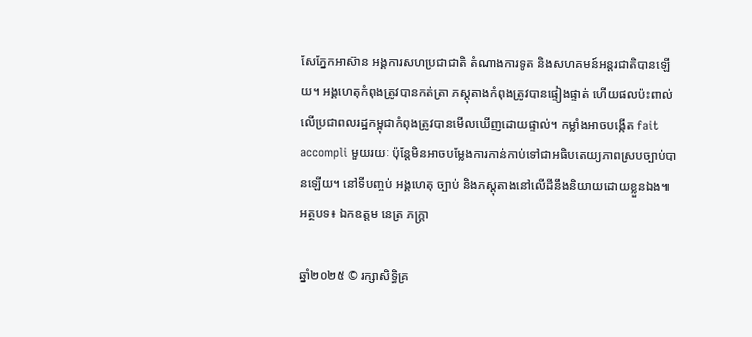សែភ្នែកអាស៊ាន អង្គការសហប្រជាជាតិ តំណាងការទូត និងសហគមន៍អន្តរជាតិបានឡើយ។ អង្គហេតុកំពុងត្រូវបានកត់ត្រា ភស្តុតាងកំពុងត្រូវបានផ្ទៀងផ្ទាត់ ហើយផលប៉ះពាល់លើប្រជាពលរដ្ឋកម្ពុជាកំពុងត្រូវបានមើលឃើញដោយផ្ទាល់។ កម្លាំងអាចបង្កើត fait accompli មួយរយៈ ប៉ុន្តែមិនអាចបម្លែងការកាន់កាប់ទៅជាអធិបតេយ្យភាពស្របច្បាប់បានឡើយ។ នៅទីបញ្ចប់ អង្គហេតុ ច្បាប់ និងភស្តុតាងនៅលើដីនឹងនិយាយដោយខ្លួនឯង៕
អត្ថបទ៖ ឯកឧត្តម នេត្រ ភក្ត្រា

ឆ្នាំ២០២៥ © រក្សាសិទ្ធិគ្រ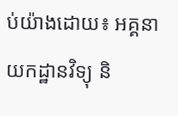ប់យ៉ាងដោយ៖ អគ្គនាយកដ្ឋានវិទ្យុ និ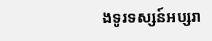ងទូរទស្សន៍អប្សរា